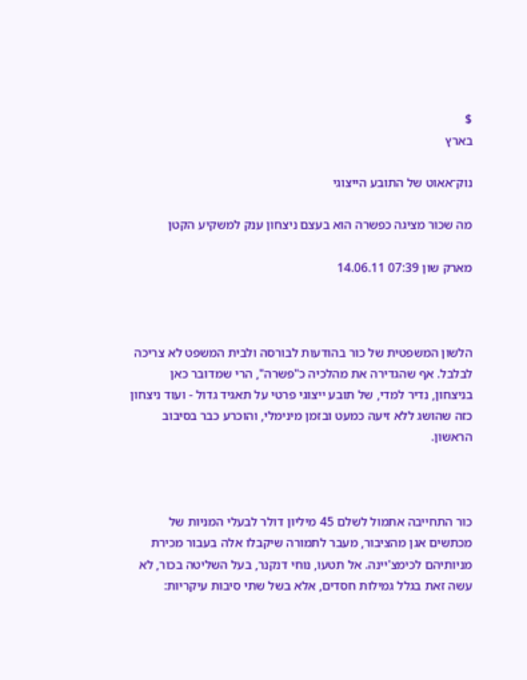$
בארץ

נוק־אאוט של התובע הייצוגי

מה שכור מציגה כפשרה הוא בעצם ניצחון ענק למשקיע הקטן

מארק שון 07:39 14.06.11



הלשון המשפטית של כור בהודעות לבורסה ולבית המשפט לא צריכה לבלבל. אף שהגדירה את מהלכיה כ"פשרה", הרי שמדובר כאן בניצחון, נדיר למדי, של תובע ייצוגי פרטי על תאגיד גדול - ועוד ניצחון כזה שהושג ללא זיעה כמעט ובזמן מינימלי, והוכרע כבר בסיבוב הראשון.



כור התחייבה אתמול לשלם 45 מיליון דולר לבעלי המניות של מכתשים אגן מהציבור, מעבר לתמורה שיקבלו אלה בעבור מכירת מניותיהם לכימצ'יינה. אל תטעו, נוחי דנקנר, בעל השליטה בכור, לא עשה זאת בגלל גמילות חסדים, אלא בשל שתי סיבות עיקריות: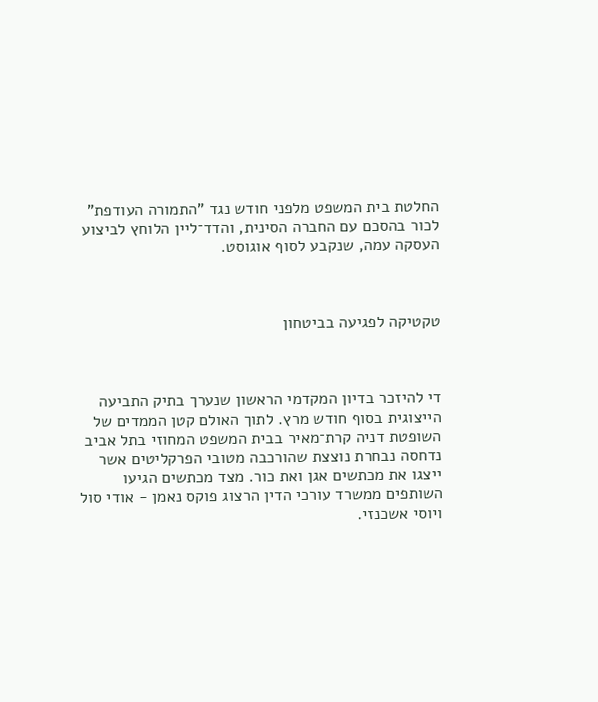החלטת בית המשפט מלפני חודש נגד "התמורה העודפת" לכור בהסכם עם החברה הסינית, והדד־ליין הלוחץ לביצוע העסקה עמה, שנקבע לסוף אוגוסט.



טקטיקה לפגיעה בביטחון



די להיזכר בדיון המקדמי הראשון שנערך בתיק התביעה הייצוגית בסוף חודש מרץ. לתוך האולם קטן הממדים של השופטת דניה קרת־מאיר בבית המשפט המחוזי בתל אביב נדחסה נבחרת נוצצת שהורכבה מטובי הפרקליטים אשר ייצגו את מכתשים אגן ואת כור. מצד מכתשים הגיעו השותפים ממשרד עורכי הדין הרצוג פוקס נאמן - אודי סול ויוסי אשכנזי.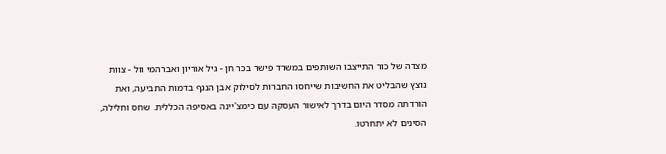מצדה של כור התייצבו השותפים במשרד פישר בכר חן - גיל אוריון ואברהמי וול - צוות נוצץ שהבליט את החשיבות שייחסו החברות לסילוק אבן הנגף בדמות התביעה, ואת הורדתה מסדר היום בדרך לאישור העסקה עם כימצ'יינה באסיפה הכללית. שחס וחלילה, הסינים לא יתחרטו.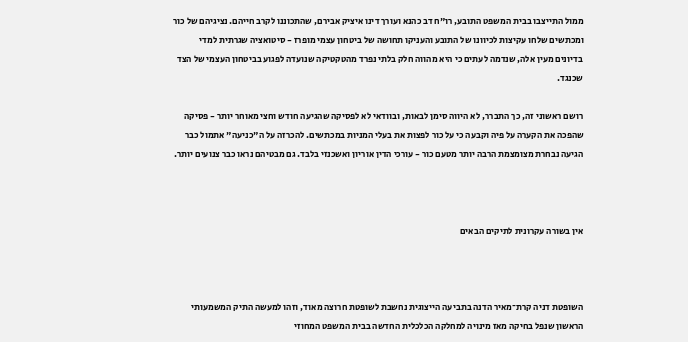ממול התייצבו בבית המשפט התובע, רו"ח דב כהנא ועורך דינו איציק אבירם, שהתכוננו לקרב חייהם. נציגיהם של כור ומכתשים שלחו עקיצות לכיוונו של התובע והעניקו תחושה של ביטחון עצמי מופרז - סיטואציה שגרתית למדי בדיונים מעין אלה, שנדמה לעתים כי היא מהווה חלק בלתי נפרד מהטקטיקה שנועדה לפגוע בביטחון העצמי של הצד שכנגד.

רושם ראשוני זה, כך התברר, לא היווה סימן לבאות, ובוודאי לא לפסיקה שהגיעה חודש וחצי מאוחר יותר - פסיקה שהפכה את הקערה על פיה וקבעה כי על כור לפצות את בעלי המניות במכתשים. להכרזה על ה"כניעה" אתמול כבר הגיעה נבחרת מצומצמת הרבה יותר מטעם כור - עורכי הדין אוריון ואשכנזי בלבד. גם מבטיהם נראו כבר צנועים יותר.



אין בשורה עקרונית לתיקים הבאים



השופטת דניה קרת־מאיר הדנה בתביעה הייצוגית נחשבת לשופטת חרוצה מאוד, וזהו למעשה התיק המשמעותי הראשון שנפל בחיקה מאז מינויה למחלקה הכלכלית החדשה בבית המשפט המחוזי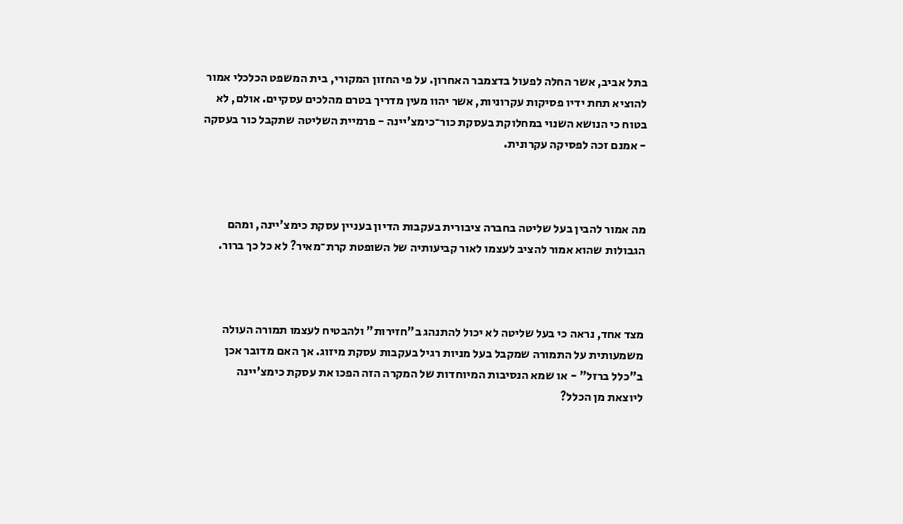בתל אביב, אשר החלה לפעול בדצמבר האחרון. על פי החזון המקורי, בית המשפט הכלכלי אמור להוציא תחת ידיו פסיקות עקרוניות, אשר יהוו מעין מדריך בטרם מהלכים עסקיים. אולם, לא בטוח כי הנושא השנוי במחלוקת בעסקת כור־כימצ'יינה - פרמיית השליטה שתקבל כור בעסקה - אמנם זכה לפסיקה עקרונית.



מה אמור להבין בעל שליטה בחברה ציבורית בעקבות הדיון בעניין עסקת כימצ'יינה, ומהם הגבולות שהוא אמור להציב לעצמו לאור קביעותיה של השופטת קרת־מאיר? לא כל כך ברור.



מצד אחד, נראה כי בעל שליטה לא יכול להתנהג ב"חזירות" ולהבטיח לעצמו תמורה העולה משמעותית על התמורה שמקבל בעל מניות רגיל בעקבות עסקת מיזוג. אך האם מדובר אכן ב"כלל ברזל" - או שמא הנסיבות המיוחדות של המקרה הזה הפכו את עסקת כימצ'יינה ליוצאת מן הכלל?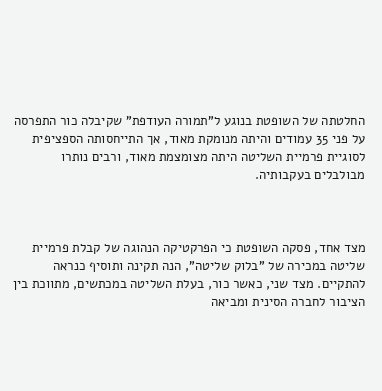החלטתה של השופטת בנוגע ל"תמורה העודפת" שקיבלה כור התפרסה על פני 35 עמודים והיתה מנומקת מאוד, אך התייחסותה הספציפית לסוגיית פרמיית השליטה היתה מצומצמת מאוד, ורבים נותרו מבולבלים בעקבותיה.



מצד אחד, פסקה השופטת כי הפרקטיקה הנהוגה של קבלת פרמיית שליטה במכירה של "בלוק שליטה", הנה תקינה ותוסיף כנראה להתקיים. מצד שני, כאשר כור, בעלת השליטה במכתשים, מתווכת בין הציבור לחברה הסינית ומביאה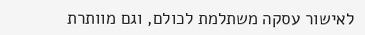לאישור עסקה משתלמת לכולם, וגם מוותרת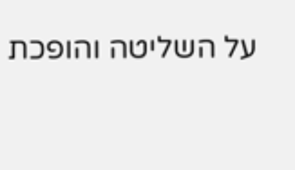על השליטה והופכת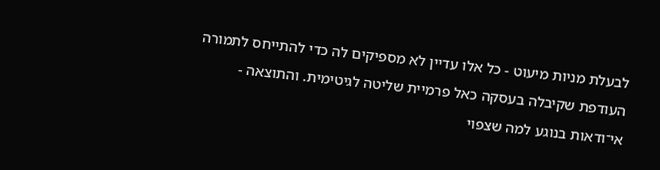לבעלת מניות מיעוט - כל אלו עדיין לא מספיקים לה כדי להתייחס לתמורה העודפת שקיבלה בעסקה כאל פרמיית שליטה לגיטימית. והתוצאה - אי־ודאות בנוגע למה שצפוי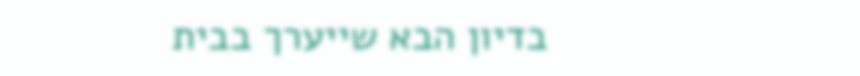בדיון הבא שייערך בבית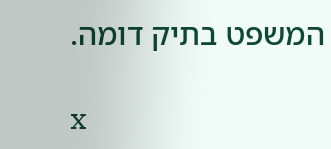המשפט בתיק דומה.

x